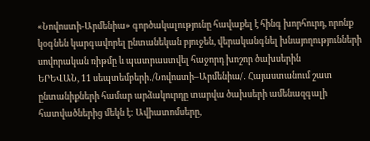«Նովոստի-Արմենիա» գործակալությունը հավաքել է հինգ խորհուրդ, որոնք կօգնեն կարգավորել ընտանեկան բյուջեն, վերականգնել խնայողությունների սովորական ռիթմը և պատրաստվել հաջորդ խոշոր ծախսերին
ԵՐԵՎԱՆ, 11 սեպտեմբերի․/Նովոստի–Արմենիա/․ Հայաստանում շատ ընտանիքների համար արձակուրդը տարվա ծախսերի ամենազգալի հատվածներից մեկն է: Ավիատոմսերը,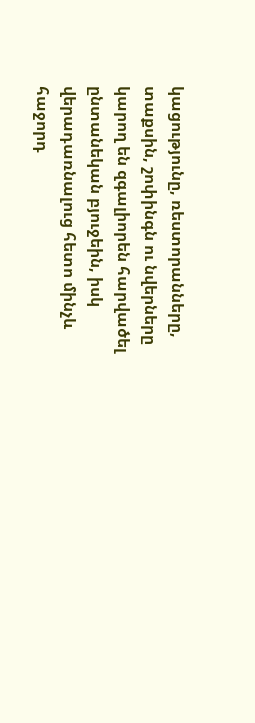կացությունը, ռեստորանները, տաքսին, շոփինգն ու նվերները կարող են զգալիորեն հարվածել ընտանեկան բյուջեին, իսկ վերադառնալուց հետո մինչև հաջորդ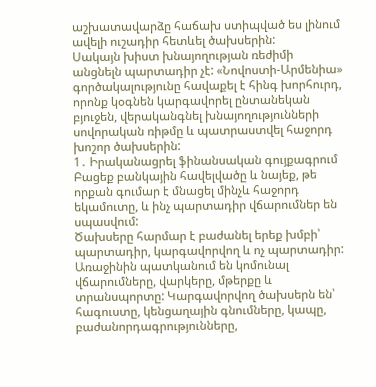աշխատավարձը հաճախ ստիպված ես լինում ավելի ուշադիր հետևել ծախսերին:
Սակայն խիստ խնայողության ռեժիմի անցնելն պարտադիր չէ: «Նովոստի-Արմենիա» գործակալությունը հավաքել է հինգ խորհուրդ, որոնք կօգնեն կարգավորել ընտանեկան բյուջեն, վերականգնել խնայողությունների սովորական ռիթմը և պատրաստվել հաջորդ խոշոր ծախսերին:
1․ Իրականացրել ֆինանսական գույքագրում
Բացեք բանկային հավելվածը և նայեք, թե որքան գումար է մնացել մինչև հաջորդ եկամուտը, և ինչ պարտադիր վճարումներ են սպասվում:
Ծախսերը հարմար է բաժանել երեք խմբի՝ պարտադիր, կարգավորվող և ոչ պարտադիր: Առաջինին պատկանում են կոմունալ վճարումները, վարկերը, մթերքը և տրանսպորտը: Կարգավորվող ծախսերն են՝ հագուստը, կենցաղային գնումները, կապը, բաժանորդագրությունները,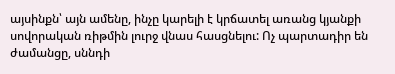այսինքն՝ այն ամենը, ինչը կարելի է կրճատել առանց կյանքի սովորական ռիթմին լուրջ վնաս հասցնելու: Ոչ պարտադիր են ժամանցը, սննդի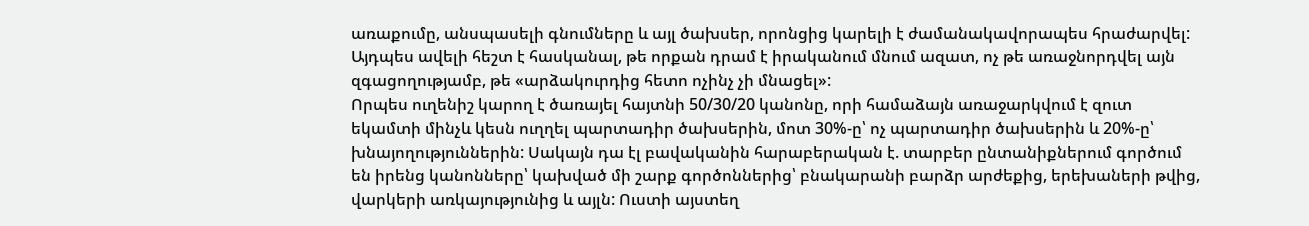առաքումը, անսպասելի գնումները և այլ ծախսեր, որոնցից կարելի է ժամանակավորապես հրաժարվել:
Այդպես ավելի հեշտ է հասկանալ, թե որքան դրամ է իրականում մնում ազատ, ոչ թե առաջնորդվել այն զգացողությամբ, թե «արձակուրդից հետո ոչինչ չի մնացել»:
Որպես ուղենիշ կարող է ծառայել հայտնի 50/30/20 կանոնը, որի համաձայն առաջարկվում է զուտ եկամտի մինչև կեսն ուղղել պարտադիր ծախսերին, մոտ 30%-ը՝ ոչ պարտադիր ծախսերին և 20%-ը՝ խնայողություններին: Սակայն դա էլ բավականին հարաբերական է. տարբեր ընտանիքներում գործում են իրենց կանոնները՝ կախված մի շարք գործոններից՝ բնակարանի բարձր արժեքից, երեխաների թվից, վարկերի առկայությունից և այլն: Ուստի այստեղ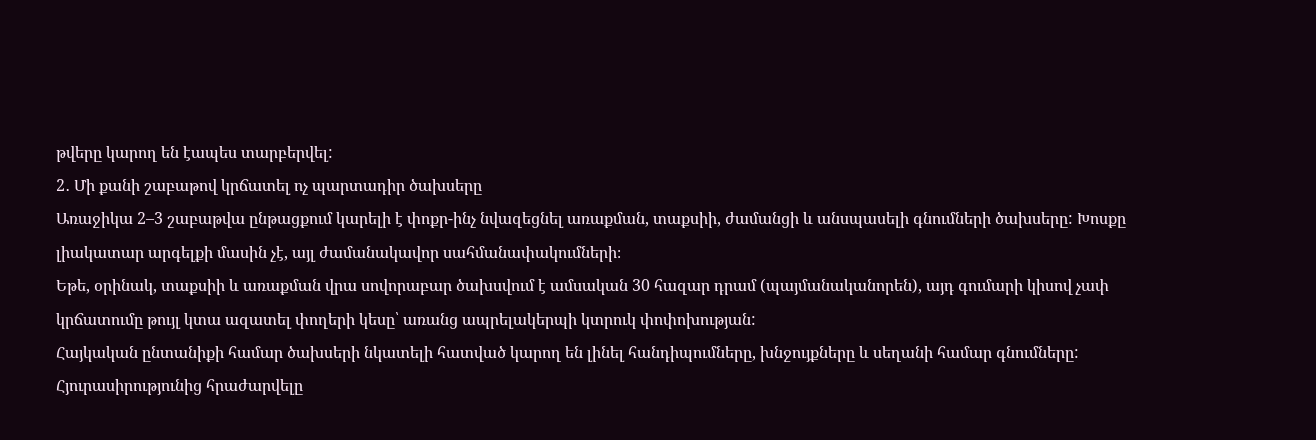թվերը կարող են էապես տարբերվել:
2․ Մի քանի շաբաթով կրճատել ոչ պարտադիր ծախսերը
Առաջիկա 2–3 շաբաթվա ընթացքում կարելի է փոքր-ինչ նվազեցնել առաքման, տաքսիի, ժամանցի և անսպասելի գնումների ծախսերը: Խոսքը լիակատար արգելքի մասին չէ, այլ ժամանակավոր սահմանափակումների։
Եթե, օրինակ, տաքսիի և առաքման վրա սովորաբար ծախսվում է ամսական 30 հազար դրամ (պայմանականորեն), այդ գումարի կիսով չափ կրճատումը թույլ կտա ազատել փողերի կեսը՝ առանց ապրելակերպի կտրուկ փոփոխության:
Հայկական ընտանիքի համար ծախսերի նկատելի հատված կարող են լինել հանդիպումները, խնջույքները և սեղանի համար գնումները: Հյուրասիրությունից հրաժարվելը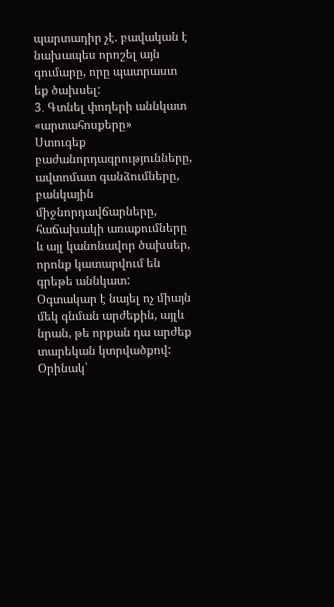պարտադիր չէ. բավական է նախապես որոշել այն գումարը, որը պատրաստ եք ծախսել:
3․ Գտնել փողերի աննկատ «արտահոսքերը»
Ստուգեք բաժանորդագրությունները, ավտոմատ գանձումները, բանկային միջնորդավճարները, հաճախակի առաքումները և այլ կանոնավոր ծախսեր, որոնք կատարվում են գրեթե աննկատ:
Օգտակար է նայել ոչ միայն մեկ գնման արժեքին, այլև նրան, թե որքան դա արժեք տարեկան կտրվածքով: Օրինակ՝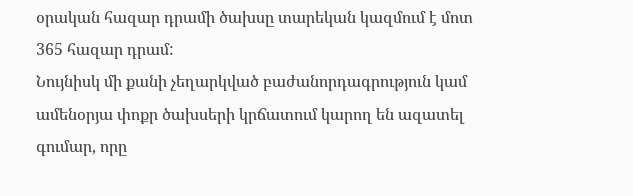օրական հազար դրամի ծախսը տարեկան կազմում է մոտ 365 հազար դրամ:
Նույնիսկ մի քանի չեղարկված բաժանորդագրություն կամ ամենօրյա փոքր ծախսերի կրճատում կարող են ազատել գումար, որը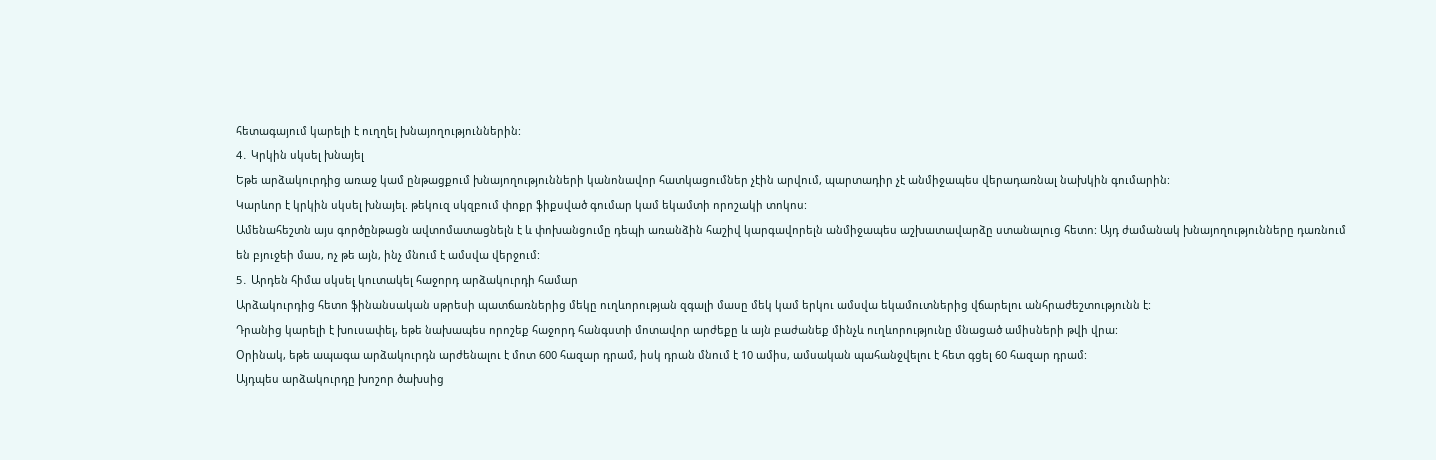հետագայում կարելի է ուղղել խնայողություններին:
4․ Կրկին սկսել խնայել
Եթե արձակուրդից առաջ կամ ընթացքում խնայողությունների կանոնավոր հատկացումներ չէին արվում, պարտադիր չէ անմիջապես վերադառնալ նախկին գումարին:
Կարևոր է կրկին սկսել խնայել. թեկուզ սկզբում փոքր ֆիքսված գումար կամ եկամտի որոշակի տոկոս:
Ամենահեշտն այս գործընթացն ավտոմատացնելն է և փոխանցումը դեպի առանձին հաշիվ կարգավորելն անմիջապես աշխատավարձը ստանալուց հետո: Այդ ժամանակ խնայողությունները դառնում են բյուջեի մաս, ոչ թե այն, ինչ մնում է ամսվա վերջում:
5․ Արդեն հիմա սկսել կուտակել հաջորդ արձակուրդի համար
Արձակուրդից հետո ֆինանսական սթրեսի պատճառներից մեկը ուղևորության զգալի մասը մեկ կամ երկու ամսվա եկամուտներից վճարելու անհրաժեշտությունն է:
Դրանից կարելի է խուսափել, եթե նախապես որոշեք հաջորդ հանգստի մոտավոր արժեքը և այն բաժանեք մինչև ուղևորությունը մնացած ամիսների թվի վրա:
Օրինակ, եթե ապագա արձակուրդն արժենալու է մոտ 600 հազար դրամ, իսկ դրան մնում է 10 ամիս, ամսական պահանջվելու է հետ գցել 60 հազար դրամ:
Այդպես արձակուրդը խոշոր ծախսից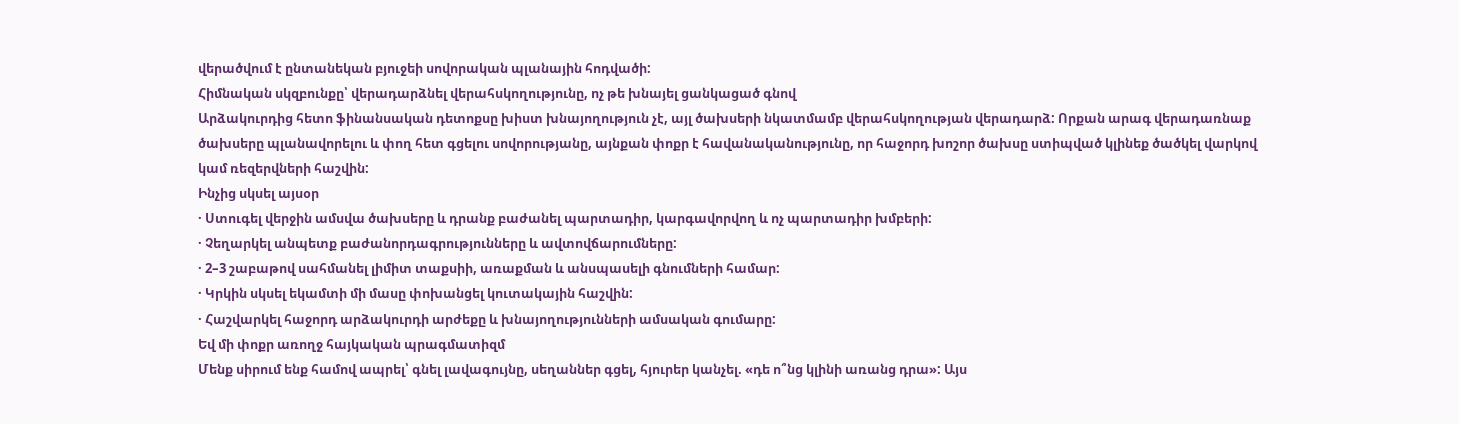վերածվում է ընտանեկան բյուջեի սովորական պլանային հոդվածի:
Հիմնական սկզբունքը՝ վերադարձնել վերահսկողությունը, ոչ թե խնայել ցանկացած գնով
Արձակուրդից հետո ֆինանսական դետոքսը խիստ խնայողություն չէ, այլ ծախսերի նկատմամբ վերահսկողության վերադարձ: Որքան արագ վերադառնաք ծախսերը պլանավորելու և փող հետ գցելու սովորությանը, այնքան փոքր է հավանականությունը, որ հաջորդ խոշոր ծախսը ստիպված կլինեք ծածկել վարկով կամ ռեզերվների հաշվին:
Ինչից սկսել այսօր
· Ստուգել վերջին ամսվա ծախսերը և դրանք բաժանել պարտադիր, կարգավորվող և ոչ պարտադիր խմբերի:
· Չեղարկել անպետք բաժանորդագրությունները և ավտովճարումները:
· 2–3 շաբաթով սահմանել լիմիտ տաքսիի, առաքման և անսպասելի գնումների համար:
· Կրկին սկսել եկամտի մի մասը փոխանցել կուտակային հաշվին:
· Հաշվարկել հաջորդ արձակուրդի արժեքը և խնայողությունների ամսական գումարը:
Եվ մի փոքր առողջ հայկական պրագմատիզմ
Մենք սիրում ենք համով ապրել՝ գնել լավագույնը, սեղաններ գցել, հյուրեր կանչել. «դե ո՞նց կլինի առանց դրա»: Այս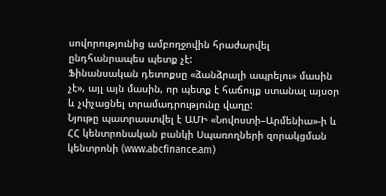սովորությունից ամբողջովին հրաժարվել ընդհանրապես պետք չէ:
Ֆինանսական դետոքսը «ձանձրալի ապրելու» մասին չէ», այլ այն մասին, որ պետք է հաճույք ստանալ այսօր և չփչացնել տրամադրությունը վաղը:
Նյութը պատրաստվել է ԱՄԻ «Նովոստի–Արմենիա»-ի և ՀՀ կենտրոնական բանկի Սպառողների զորակցման կենտրոնի (www.abcfinance.am)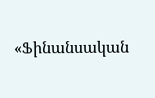«Ֆինանսական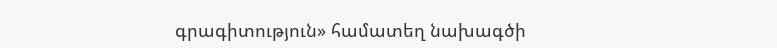գրագիտություն» համատեղ նախագծի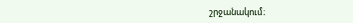շրջանակում։